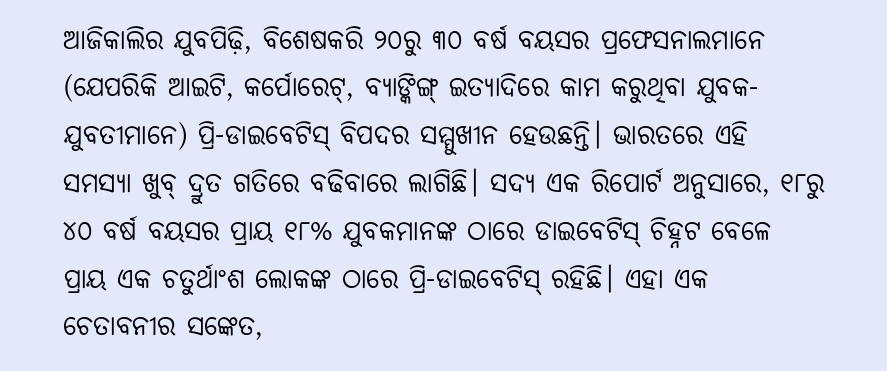ଆଜିକାଲିର ଯୁବପିଢ଼ି, ବିଶେଷକରି ୨୦ରୁ ୩୦ ବର୍ଷ ବୟସର ପ୍ରଫେସନାଲମାନେ (ଯେପରିକି ଆଇଟି, କର୍ପୋରେଟ୍, ବ୍ୟାଙ୍କିଙ୍ଗ୍ ଇତ୍ୟାଦିରେ କାମ କରୁଥିବା ଯୁବକ-ଯୁବତୀମାନେ) ପ୍ରି-ଡାଇବେଟିସ୍ ବିପଦର ସମ୍ମୁଖୀନ ହେଉଛନ୍ତି। ଭାରତରେ ଏହି ସମସ୍ୟା ଖୁବ୍ ଦ୍ରୁତ ଗତିରେ ବଢିବାରେ ଲାଗିଛି। ସଦ୍ୟ ଏକ ରିପୋର୍ଟ ଅନୁସାରେ, ୧୮ରୁ ୪୦ ବର୍ଷ ବୟସର ପ୍ରାୟ ୧୮% ଯୁବକମାନଙ୍କ ଠାରେ ଡାଇବେଟିସ୍ ଚିହ୍ନଟ ବେଳେ ପ୍ରାୟ ଏକ ଚତୁର୍ଥାଂଶ ଲୋକଙ୍କ ଠାରେ ପ୍ରି-ଡାଇବେଟିସ୍ ରହିଛି। ଏହା ଏକ ଚେତାବନୀର ସଙ୍କେତ,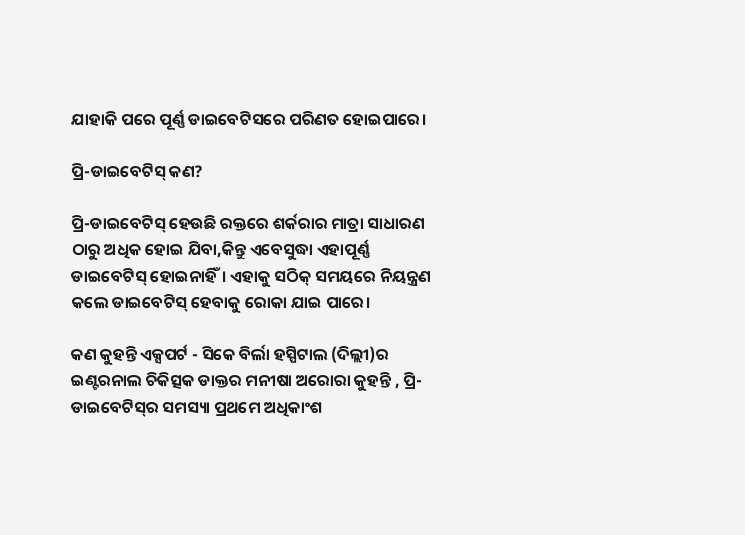ଯାହାକି ପରେ ପୂର୍ଣ୍ଣ ଡାଇବେଟିସରେ ପରିଣତ ହୋଇପାରେ।

ପ୍ରି-ଡାଇବେଟିସ୍ କଣ?

ପ୍ରି-ଡାଇବେଟିସ୍ ହେଉଛି ରକ୍ତରେ ଶର୍କରାର ମାତ୍ରା ସାଧାରଣ ଠାରୁ ଅଧିକ ହୋଇ ଯିବା,କିନ୍ତୁ ଏବେସୁଦ୍ଧା ଏହାପୂର୍ଣ୍ଣ ଡାଇବେଟିସ୍ ହୋଇନାହିଁ। ଏହାକୁ ସଠିକ୍ ସମୟରେ ନିୟନ୍ତ୍ରଣ କଲେ ଡାଇବେଟିସ୍ ହେବାକୁ ରୋକା ଯାଇ ପାରେ।

କଣ କୁହନ୍ତି ଏକ୍ସପର୍ଟ - ସିକେ ବିର୍ଲା ହସ୍ପିଟାଲ (ଦିଲ୍ଲୀ)ର ଇଣ୍ଟରନାଲ ଚିକିତ୍ସକ ଡାକ୍ତର ମନୀଷା ଅରୋରା କୁହନ୍ତି , ପ୍ରି-ଡାଇବେଟିସ୍‌ର ସମସ୍ୟା ପ୍ରଥମେ ଅଧିକାଂଶ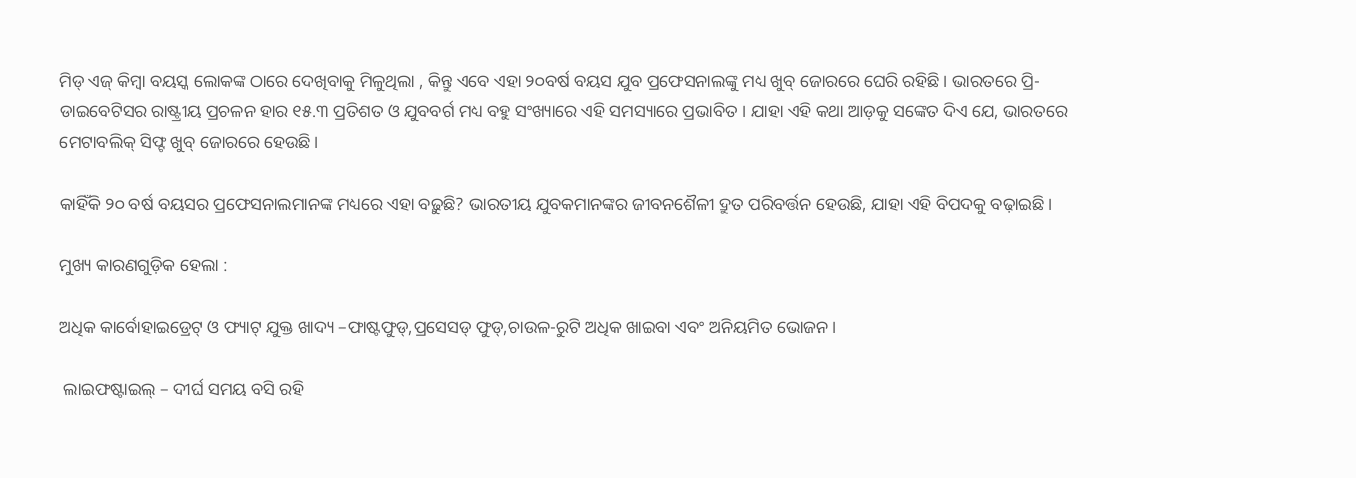ମିଡ୍ ଏଜ୍ କିମ୍ୱା ବୟସ୍କ ଲୋକଙ୍କ ଠାରେ ଦେଖିବାକୁ ମିଳୁଥିଲା , କିନ୍ତୁ ଏବେ ଏହା ୨୦ବର୍ଷ ବୟସ ଯୁବ ପ୍ରଫେସନାଲଙ୍କୁ ମଧ୍ୟ ଖୁବ୍ ଜୋରରେ ଘେରି ରହିଛି। ଭାରତରେ ପ୍ରି-ଡାଇବେଟିସର ରାଷ୍ଟ୍ରୀୟ ପ୍ରଚଳନ ହାର ୧୫.୩ ପ୍ରତିଶତ ଓ ଯୁବବର୍ଗ ମଧ୍ୟ ବହୁ ସଂଖ୍ୟାରେ ଏହି ସମସ୍ୟାରେ ପ୍ରଭାବିତ । ଯାହା ଏହି କଥା ଆଡ଼କୁ ସଙ୍କେତ ଦିଏ ଯେ, ଭାରତରେ ମେଟାବଲିକ୍ ସିଫ୍ଟ ଖୁବ୍ ଜୋରରେ ହେଉଛି।

କାହିଁକି ୨୦ ବର୍ଷ ବୟସର ପ୍ରଫେସନାଲମାନଙ୍କ ମଧ୍ୟରେ ଏହା ବଢ଼ୁଛି? ଭାରତୀୟ ଯୁବକମାନଙ୍କର ଜୀବନଶୈଳୀ ଦ୍ରୁତ ପରିବର୍ତ୍ତନ ହେଉଛି, ଯାହା ଏହି ବିପଦକୁ ବଢ଼ାଇଛି।

ମୁଖ୍ୟ କାରଣଗୁଡ଼ିକ ହେଲା :

ଅଧିକ କାର୍ବୋହାଇଡ୍ରେଟ୍ ଓ ଫ୍ୟାଟ୍ ଯୁକ୍ତ ଖାଦ୍ୟ –ଫାଷ୍ଟଫୁଡ୍,ପ୍ରସେସଡ୍‌ ଫୁଡ୍,ଚାଉଳ-ରୁଟି ଅଧିକ ଖାଇବା ଏବଂ ଅନିୟମିତ ଭୋଜନ।

 ଲାଇଫଷ୍ଟାଇଲ୍ – ଦୀର୍ଘ ସମୟ ବସି ରହି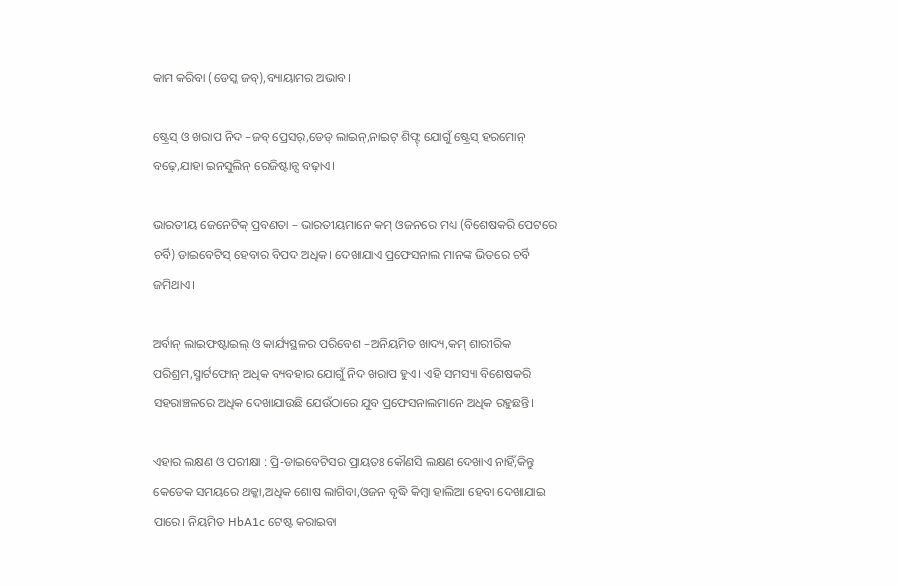କାମ କରିବା (ଡେସ୍କ ଜବ୍),ବ୍ୟାୟାମର ଅଭାବ।

ଷ୍ଟ୍ରେସ୍ ଓ ଖରାପ ନିଦ –ଜବ୍ ପ୍ରେସର୍,ଡେଡ୍ ଲାଇନ୍,ନାଇଟ୍ ଶିଫ୍ଟ୍ ଯୋଗୁଁ ଷ୍ଟ୍ରେସ୍ ହରମୋନ୍ ବଢ଼େ,ଯାହା ଇନସୁଲିନ୍ ରେଜିଷ୍ଟାନ୍ସ ବଢ଼ାଏ।

ଭାରତୀୟ ଜେନେଟିକ୍ ପ୍ରବଣତା – ଭାରତୀୟମାନେ କମ୍ ଓଜନରେ ମଧ୍ୟ (ବିଶେଷକରି ପେଟରେ ଚର୍ବି) ଡାଇବେଟିସ୍ ହେବାର ବିପଦ ଅଧିକ। ଦେଖାଯାଏ ପ୍ରଫେସନାଲ ମାନଙ୍କ ଭିତରେ ଚର୍ବି ଜମିଥାଏ।

ଅର୍ବାନ୍ ଲାଇଫଷ୍ଟାଇଲ୍ ଓ କାର୍ଯ୍ୟସ୍ଥଳର ପରିବେଶ –ଅନିୟମିତ ଖାଦ୍ୟ,କମ୍ ଶାରୀରିକ ପରିଶ୍ରମ,ସ୍ମାର୍ଟଫୋନ୍ ଅଧିକ ବ୍ୟବହାର ଯୋଗୁଁ ନିଦ ଖରାପ ହୁଏ। ଏହି ସମସ୍ୟା ବିଶେଷକରି ସହରାଞ୍ଚଳରେ ଅଧିକ ଦେଖାଯାଉଛି ଯେଉଁଠାରେ ଯୁବ ପ୍ରଫେସନାଲମାନେ ଅଧିକ ରହୁଛନ୍ତି।

ଏହାର ଲକ୍ଷଣ ଓ ପରୀକ୍ଷା : ପ୍ରି-ଡାଇବେଟିସର ପ୍ରାୟତଃ କୌଣସି ଲକ୍ଷଣ ଦେଖାଏ ନାହିଁ,କିନ୍ତୁ କେତେକ ସମୟରେ ଥକ୍କା,ଅଧିକ ଶୋଷ ଲାଗିବା,ଓଜନ ବୃଦ୍ଧି କିମ୍ବା ହାଲିଆ ହେବା ଦେଖାଯାଇ ପାରେ। ନିୟମିତ HbA1c ଟେଷ୍ଟ କରାଇବା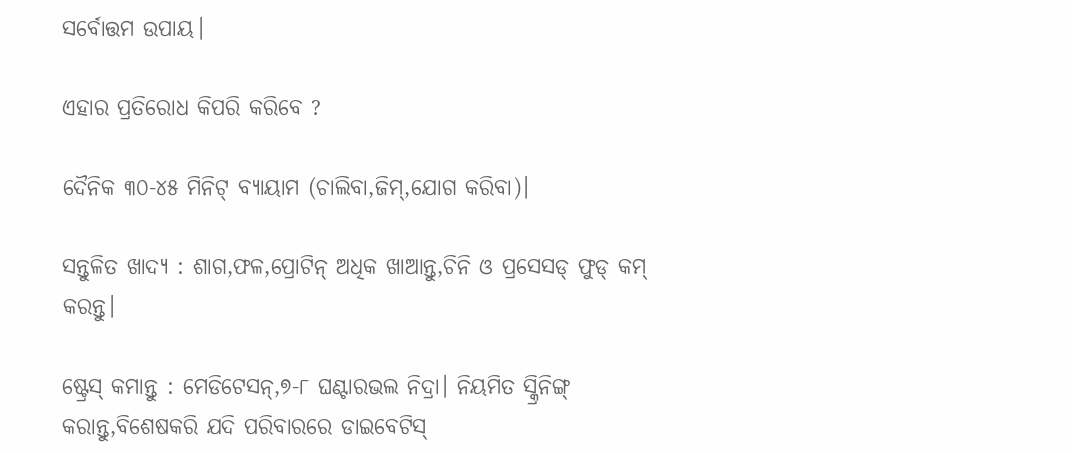ସର୍ବୋତ୍ତମ ଉପାୟ।

ଏହାର ପ୍ରତିରୋଧ କିପରି କରିବେ ?

ଦୈନିକ ୩୦-୪୫ ମିନିଟ୍ ବ୍ୟାୟାମ (ଚାଲିବା,ଜିମ୍,ଯୋଗ କରିବା)।

ସନ୍ତୁଳିତ ଖାଦ୍ୟ : ଶାଗ,ଫଳ,ପ୍ରୋଟିନ୍ ଅଧିକ ଖାଆନ୍ତୁ,ଚିନି ଓ ପ୍ରସେସଡ୍ ଫୁଡ୍ କମ୍ କରନ୍ତୁ।

ଷ୍ଟ୍ରେସ୍ କମାନ୍ତୁ : ମେଡିଟେସନ୍,୭-୮ ଘଣ୍ଟାରଭଲ ନିଦ୍ରା। ନିୟମିତ ସ୍କ୍ରିନିଙ୍ଗ୍ କରାନ୍ତୁ,ବିଶେଷକରି ଯଦି ପରିବାରରେ ଡାଇବେଟିସ୍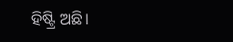ହିଷ୍ଟ୍ରି ଅଛି।